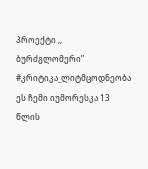პროექტი ,, ბურძგლომერი”
#კრიტიკა_ლიტმცოდნეობა ეს ჩემი იუმორესკა 13 წლის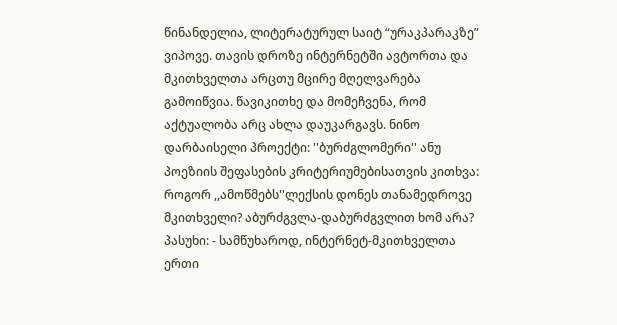წინანდელია, ლიტერატურულ საიტ “ურაკპარაკზე” ვიპოვე. თავის დროზე ინტერნეტში ავტორთა და მკითხველთა არცთუ მცირე მღელვარება გამოიწვია. წავიკითხე და მომეჩვენა, რომ აქტუალობა არც ახლა დაუკარგავს. ნინო დარბაისელი პროექტი: ''ბურძგლომერი'' ანუ პოეზიის შეფასების კრიტერიუმებისათვის კითხვა: როგორ ,,ამოწმებს''ლექსის დონეს თანამედროვე მკითხველი? აბურძგვლა-დაბურძგვლით ხომ არა? პასუხი: - სამწუხაროდ, ინტერნეტ-მკითხველთა ერთი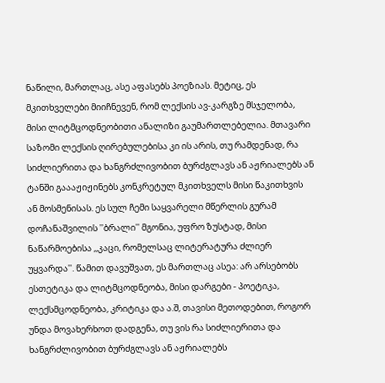ნაწილი, მართლაც, ასე აფასებს პოეზიას. მეტიც, ეს მკითხველები მიიჩნევენ, რომ ლექსის ავ-კარგზე მსჯელობა, მისი ლიტმცოდნეობითი ანალიზი გაუმართლებელია. მთავარი საზომი ლექსის ღირებულებისა კი ის არის, თუ რამდენად, რა სიძლიერითა და ხანგრძლივობით ბურძგლავს ან აჟრიალებს ან ტანში გაააჟიჟინებს კონკრეტულ მკითხველს მისი წაკითხვის ან მოსმენისას. ეს სულ ჩემი საყვარელი მწერლის გურამ დოჩანაშვილის ''ბრალი'' მგონია, უფრო ზუსტად, მისი ნაწარმოებისა ,,კაცი, რომელსაც ლიტერატურა ძლიერ უყვარდა''. წამით დავუშვათ, ეს მართლაც ასეა: არ არსებობს ესთეტიკა და ლიტმცოდნეობა, მისი დარგები - პოეტიკა, ლექსმცოდნეობა, კრიტიკა და ა.შ, თავისი მეთოდებით, როგორ უნდა მოვახერხოთ დადგენა, თუ ვის რა სიძლიერითა და ხანგრძლივობით ბურძგლავს ან აჟრიალებს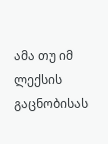ამა თუ იმ ლექსის გაცნობისას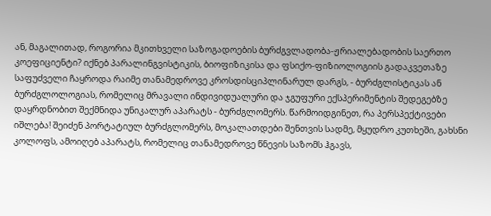ან, მაგალითად, როგორია მკითხველი საზოგადოების ბურძგვლადობა-ჟრიალებადობის საერთო კოეფიციენტი? იქნებ პარალინგვისტიკის, ბიოფიზიკისა და ფსიქო-ფიზიოლოგიის გადაკვეთაზე საფუძველი ჩაყროდა რაიმე თანამედროვე კროსდისციპლინარულ დარგს, - ბურძგლისტიკას ან ბურძგლოლოგიას, რომელიც მრავალი ინდივიდუალური და ჯგუფური ექსპერიმენტის შედეგებზე დაყრდნობით შექმნიდა უნიკალურ აპარატს - ბურძგლომერს. წარმოიდგინეთ, რა პერსპექტივები იშლება! შეიძენ პორტატიულ ბურძგლომერს, მოკალათდები შენთვის სადმე, მყუდრო კუთხეში, გახსნი კოლოფს, ამოიღებ აპარატს, რომელიც თანამედროვე წნევის საზომს ჰგავს,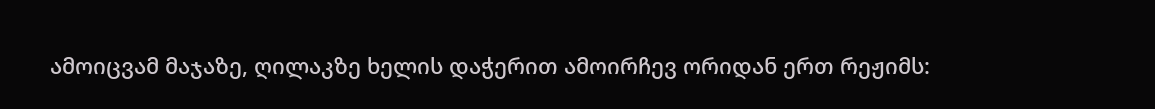ამოიცვამ მაჯაზე, ღილაკზე ხელის დაჭერით ამოირჩევ ორიდან ერთ რეჟიმს: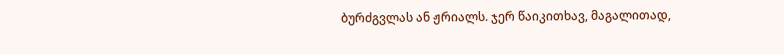ბურძგვლას ან ჟრიალს. ჯერ წაიკითხავ, მაგალითად,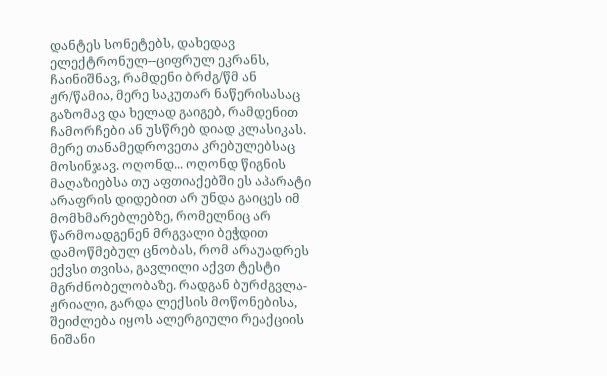დანტეს სონეტებს, დახედავ ელექტრონულ--ციფრულ ეკრანს, ჩაინიშნავ, რამდენი ბრძგ/წმ ან ჟრ/წამია, მერე საკუთარ ნაწერისასაც გაზომავ და ხელად გაიგებ, რამდენით ჩამორჩები ან უსწრებ დიად კლასიკას. მერე თანამედროვეთა კრებულებსაც მოსინჯავ. ოღონდ... ოღონდ წიგნის მაღაზიებსა თუ აფთიაქებში ეს აპარატი არაფრის დიდებით არ უნდა გაიცეს იმ მომხმარებლებზე, რომელნიც არ წარმოადგენენ მრგვალი ბეჭდით დამოწმებულ ცნობას, რომ არაუადრეს ექვსი თვისა, გავლილი აქვთ ტესტი მგრძნობელობაზე. რადგან ბურძგვლა-ჟრიალი, გარდა ლექსის მოწონებისა, შეიძლება იყოს ალერგიული რეაქციის ნიშანი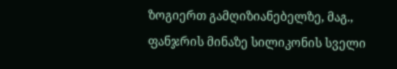ზოგიერთ გამღიზიანებელზე, მაგ., ფანჯრის მინაზე სილიკონის სველი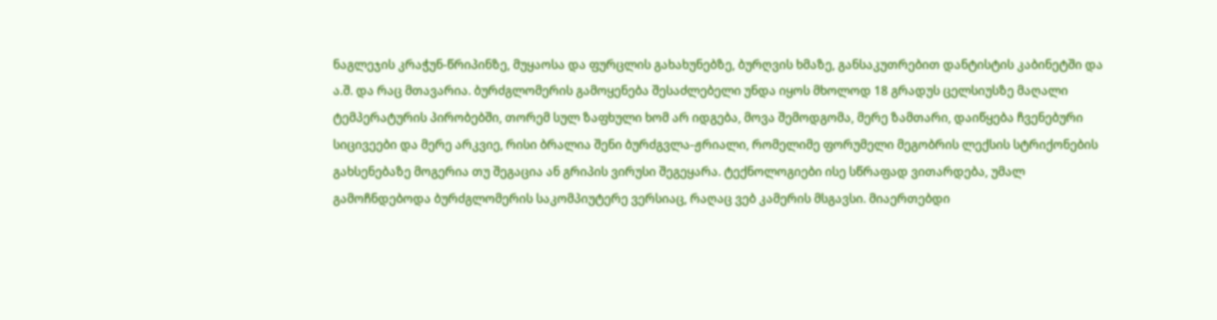ნაგლეჯის კრაჭუნ-წრიპინზე, მუყაოსა და ფურცლის გახახუნებზე, ბურღვის ხმაზე, განსაკუთრებით დანტისტის კაბინეტში და ა.შ. და რაც მთავარია. ბურძგლომერის გამოყენება შესაძლებელი უნდა იყოს მხოლოდ 18 გრადუს ცელსიუსზე მაღალი ტემპერატურის პირობებში, თორემ სულ ზაფხული ხომ არ იდგება, მოვა შემოდგომა, მერე ზამთარი, დაიწყება ჩვენებური სიცივეები და მერე არკვიე, რისი ბრალია შენი ბურძგვლა-ჟრიალი, რომელიმე ფორუმელი მეგობრის ლექსის სტრიქონების გახსენებაზე მოგერია თუ შეგაცია ან გრიპის ვირუსი შეგეყარა. ტექნოლოგიები ისე სწრაფად ვითარდება, უმალ გამოჩნდებოდა ბურძგლომერის საკომპიუტერე ვერსიაც, რაღაც ვებ კამერის მსგავსი. მიაერთებდი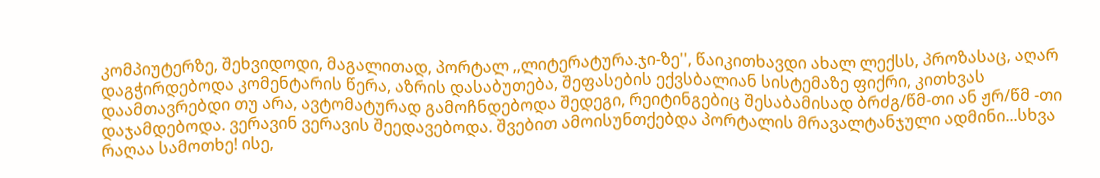კომპიუტერზე, შეხვიდოდი, მაგალითად, პორტალ ,,ლიტერატურა.ჯი-ზე'', წაიკითხავდი ახალ ლექსს, პროზასაც, აღარ დაგჭირდებოდა კომენტარის წერა, აზრის დასაბუთება, შეფასების ექვსბალიან სისტემაზე ფიქრი, კითხვას დაამთავრებდი თუ არა, ავტომატურად გამოჩნდებოდა შედეგი, რეიტინგებიც შესაბამისად ბრძგ/წმ-თი ან ჟრ/წმ -თი დაჯამდებოდა. ვერავინ ვერავის შეედავებოდა. შვებით ამოისუნთქებდა პორტალის მრავალტანჯული ადმინი...სხვა რაღაა სამოთხე! ისე,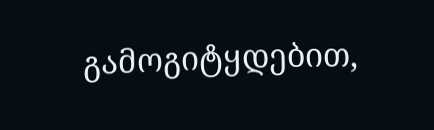გამოგიტყდებით,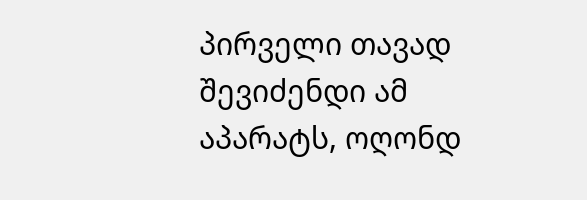პირველი თავად შევიძენდი ამ აპარატს, ოღონდ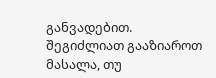განვადებით.
შეგიძლიათ გააზიაროთ მასალა, თუ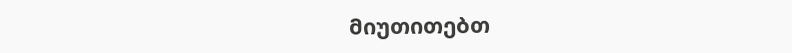მიუთითებთ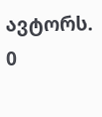ავტორს.
0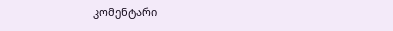კომენტარი